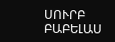ՍՈՒՐԲ ԲԱԲԵԼԱՍ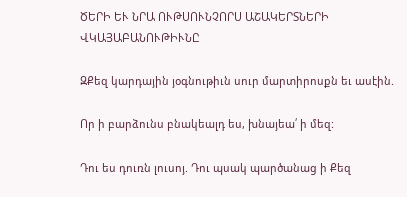ԾԵՐԻ ԵՒ ՆՐԱ ՈՒԹՍՈՒՆՉՈՐՍ ԱՇԱԿԵՐՏՆԵՐԻ ՎԿԱՅԱԲԱՆՈՒԹԻՒՆԸ

ԶՔեզ կարդային յօգնութիւն սուր մարտիրոսքն եւ ասէին.

Որ ի բարձունս բնակեալդ ես, խնայեա՛ ի մեզ:

Դու ես դուռն լուսոյ. Դու պսակ պարծանաց ի Քեզ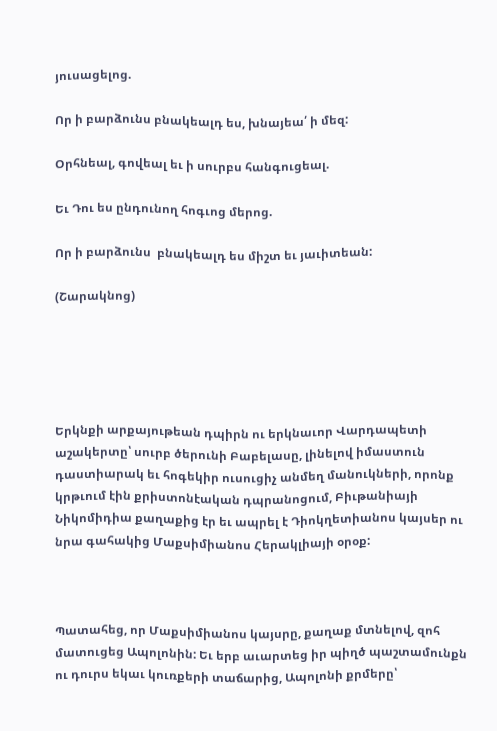յուսացելոց.

Որ ի բարձունս բնակեալդ ես, խնայեա՛ ի մեզ:

Օրհնեալ, գովեալ եւ ի սուրբս հանգուցեալ.

Եւ Դու ես ընդունող հոգւոց մերոց.

Որ ի բարձունս  բնակեալդ ես միշտ եւ յաւիտեան:

(Շարակնոց)





Երկնքի արքայութեան դպիրն ու երկնաւոր Վարդապետի աշակերտը՝ սուրբ ծերունի Բաբելասը, լինելով իմաստուն դաստիարակ եւ հոգեկիր ուսուցիչ անմեղ մանուկների, որոնք կրթւում էին քրիստոնէական դպրանոցում, Բիւթանիայի Նիկոմիդիա քաղաքից էր եւ ապրել է Դիոկղետիանոս կայսեր ու նրա գահակից Մաքսիմիանոս Հերակլիայի օրօք:



Պատահեց, որ Մաքսիմիանոս կայսրը, քաղաք մտնելով, զոհ մատուցեց Ապոլոնին: Եւ երբ աւարտեց իր պիղծ պաշտամունքն ու դուրս եկաւ կուռքերի տաճարից, Ապոլոնի քրմերը՝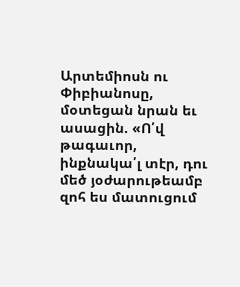Արտեմիոսն ու Փիբիանոսը, մօտեցան նրան եւ ասացին. «Ո՛վ թագաւոր, ինքնակա՛լ տէր, դու մեծ յօժարութեամբ զոհ ես մատուցում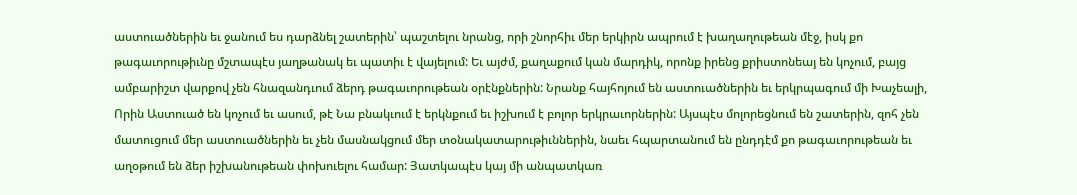աստուածներին եւ ջանում ես դարձնել շատերին՝ պաշտելու նրանց, որի շնորհիւ մեր երկիրն ապրում է խաղաղութեան մէջ, իսկ քո  թագաւորութիւնը մշտապէս յաղթանակ եւ պատիւ է վայելում: Եւ այժմ, քաղաքում կան մարդիկ, որոնք իրենց քրիստոնեայ են կոչում, բայց ամբարիշտ վարքով չեն հնազանդւում ձերդ թագաւորութեան օրէնքներին: Նրանք հայհոյում են աստուածներին եւ երկրպագում մի Խաչեալի, Որին Աստուած են կոչում եւ ասում, թէ Նա բնակւում է երկնքում եւ իշխում է բոլոր երկրաւորներին: Այսպէս մոլորեցնում են շատերին, զոհ չեն մատուցում մեր աստուածներին եւ չեն մասնակցում մեր տօնակատարութիւններին, նաեւ հպարտանում են ընդդէմ քո թագաւորութեան եւ աղօթում են ձեր իշխանութեան փոխուելու համար: Յատկապէս կայ մի անպատկառ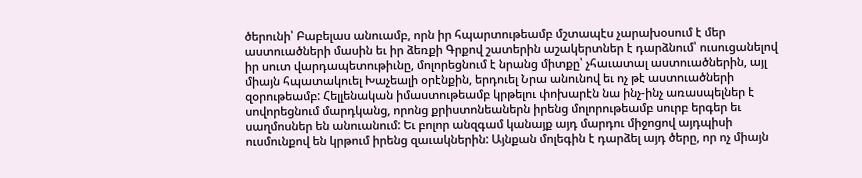ծերունի՝ Բաբելաս անուամբ, որն իր հպարտութեամբ մշտապէս չարախօսում է մեր աստուածների մասին եւ իր ձեռքի Գրքով շատերին աշակերտներ է դարձնում՝ ուսուցանելով իր սուտ վարդապետութիւնը, մոլորեցնում է նրանց միտքը՝ չհաւատալ աստուածներին, այլ միայն հպատակուել Խաչեալի օրէնքին, երդուել Նրա անունով եւ ոչ թէ աստուածների զօրութեամբ: Հելլենական իմաստութեամբ կրթելու փոխարէն նա ինչ-ինչ առասպելներ է սովորեցնում մարդկանց, որոնց քրիստոնեաներն իրենց մոլորութեամբ սուրբ երգեր եւ սաղմոսներ են անուանում: Եւ բոլոր անզգամ կանայք այդ մարդու միջոցով այդպիսի ուսմունքով են կրթում իրենց զաւակներին: Այնքան մոլեգին է դարձել այդ ծերը, որ ոչ միայն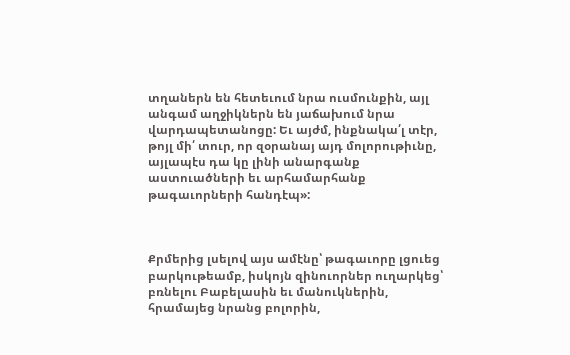տղաներն են հետեւում նրա ուսմունքին, այլ անգամ աղջիկներն են յաճախում նրա վարդապետանոցը: Եւ այժմ, ինքնակա՛լ տէր, թոյլ մի՛ տուր, որ զօրանայ այդ մոլորութիւնը, այլապէս դա կը լինի անարգանք աստուածների եւ արհամարհանք թագաւորների հանդէպ»:



Քրմերից լսելով այս ամէնը՝ թագաւորը լցուեց բարկութեամբ, իսկոյն զինուորներ ուղարկեց՝ բռնելու Բաբելասին եւ մանուկներին, հրամայեց նրանց բոլորին,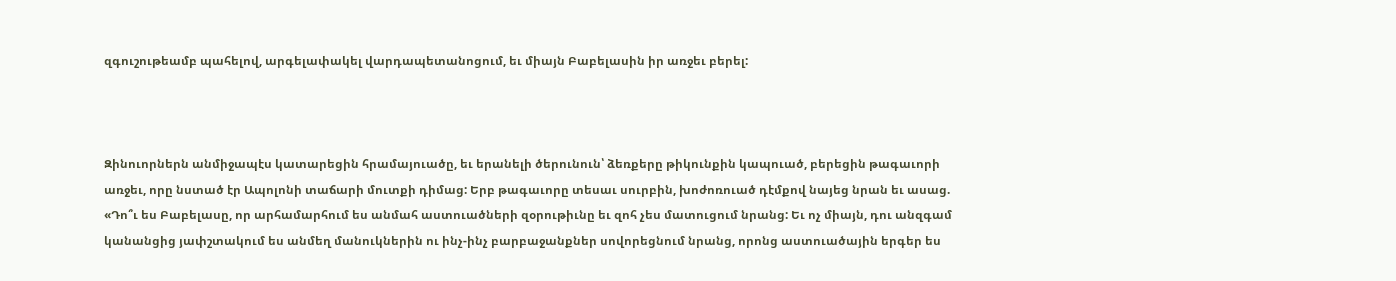զգուշութեամբ պահելով, արգելափակել վարդապետանոցում, եւ միայն Բաբելասին իր առջեւ բերել:



Զինուորներն անմիջապէս կատարեցին հրամայուածը, եւ երանելի ծերունուն՝ ձեռքերը թիկունքին կապուած, բերեցին թագաւորի առջեւ, որը նստած էր Ապոլոնի տաճարի մուտքի դիմաց: Երբ թագաւորը տեսաւ սուրբին, խոժոռուած դէմքով նայեց նրան եւ ասաց. «Դո՞ւ ես Բաբելասը, որ արհամարհում ես անմահ աստուածների զօրութիւնը եւ զոհ չես մատուցում նրանց: Եւ ոչ միայն, դու անզգամ կանանցից յափշտակում ես անմեղ մանուկներին ու ինչ-ինչ բարբաջանքներ սովորեցնում նրանց, որոնց աստուածային երգեր ես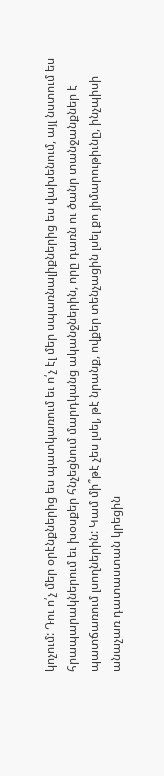կոչում: Դու ո՛չ մեր օրէնքներից ես պատկառում եւ ո՛չ էլ մեր սպառնալիքներից ես վախենում, այլ նստում ես հրապարակներում եւ խօսքեր հնչեցնում մարդկանց ականջներին, որը դառն ու ծանր տանջանքներ է պատճառում լսողներին: Կամ մի՞թէ չես լսել, թէ նրանք, ովքեր տենչացին լսել քո յիմարութիւնը, ինչպիսի անաչառ դատաստան կրեցին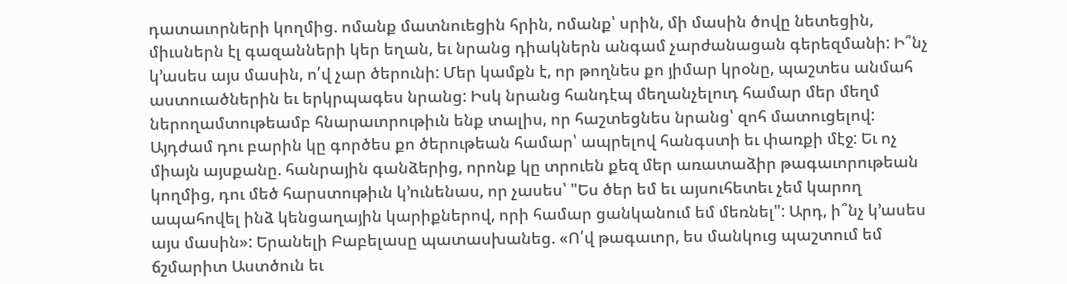դատաւորների կողմից. ոմանք մատնուեցին հրին, ոմանք՝ սրին, մի մասին ծովը նետեցին, միւսներն էլ գազանների կեր եղան, եւ նրանց դիակներն անգամ չարժանացան գերեզմանի: Ի՞նչ կ՚ասես այս մասին, ո՛վ չար ծերունի: Մեր կամքն է, որ թողնես քո յիմար կրօնը, պաշտես անմահ աստուածներին եւ երկրպագես նրանց: Իսկ նրանց հանդէպ մեղանչելուդ համար մեր մեղմ ներողամտութեամբ հնարաւորութիւն ենք տալիս, որ հաշտեցնես նրանց՝ զոհ մատուցելով: Այդժամ դու բարին կը գործես քո ծերութեան համար՝ ապրելով հանգստի եւ փառքի մէջ: Եւ ոչ միայն այսքանը. հանրային գանձերից, որոնք կը տրուեն քեզ մեր առատաձիր թագաւորութեան կողմից, դու մեծ հարստութիւն կ՚ունենաս, որ չասես՝ "Ես ծեր եմ եւ այսուհետեւ չեմ կարող ապահովել ինձ կենցաղային կարիքներով, որի համար ցանկանում եմ մեռնել": Արդ, ի՞նչ կ՚ասես այս մասին»: Երանելի Բաբելասը պատասխանեց. «Ո՛վ թագաւոր, ես մանկուց պաշտում եմ ճշմարիտ Աստծուն եւ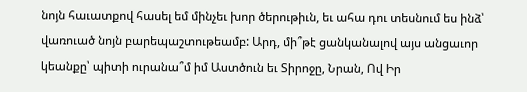նոյն հաւատքով հասել եմ մինչեւ խոր ծերութիւն, եւ ահա դու տեսնում ես ինձ՝ վառուած նոյն բարեպաշտութեամբ: Արդ, մի՞թէ ցանկանալով այս անցաւոր կեանքը՝ պիտի ուրանա՞մ իմ Աստծուն եւ Տիրոջը, Նրան, Ով Իր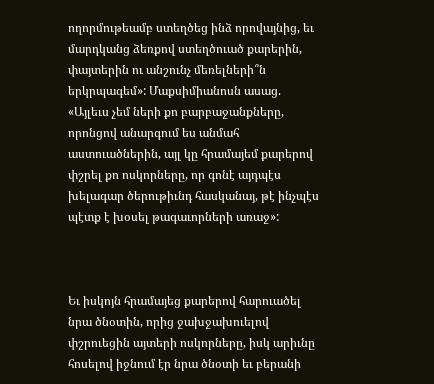ողորմութեամբ ստեղծեց ինձ որովայնից, եւ մարդկանց ձեռքով ստեղծուած քարերին, փայտերին ու անշունչ մեռելների՞ն երկրպագեմ»: Մաքսիմիանոսն ասաց. «Այլեւս չեմ ների քո բարբաջանքները, որոնցով անարգում ես անմահ աստուածներին, այլ կը հրամայեմ քարերով փշրել քո ոսկորները, որ գոնէ այդպէս խելագար ծերութիւնդ հասկանայ, թէ ինչպէս պէտք է խօսել թագաւորների առաջ»:



Եւ իսկոյն հրամայեց քարերով հարուածել նրա ծնօտին, որից ջախջախուելով փշրուեցին այտերի ոսկորները, իսկ արիւնը հոսելով իջնում էր նրա ծնօտի եւ բերանի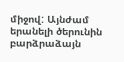միջով: Այնժամ երանելի ծերունին բարձրաձայն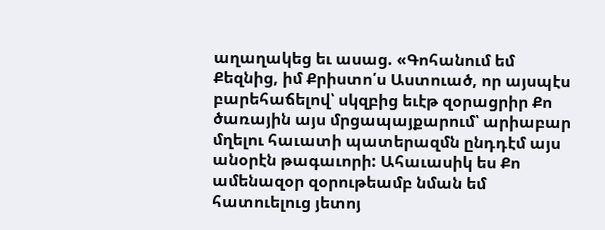աղաղակեց եւ ասաց. «Գոհանում եմ Քեզնից, իմ Քրիստո՛ս Աստուած, որ այսպէս բարեհաճելով՝ սկզբից եւէթ զօրացրիր Քո ծառային այս մրցապայքարում՝ արիաբար մղելու հաւատի պատերազմն ընդդէմ այս անօրէն թագաւորի: Ահաւասիկ ես Քո ամենազօր զօրութեամբ նման եմ հատուելուց յետոյ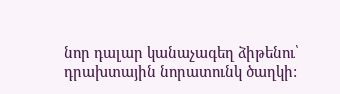նոր դալար կանաչագեղ ձիթենու՝ դրախտային նորատունկ ծաղկի: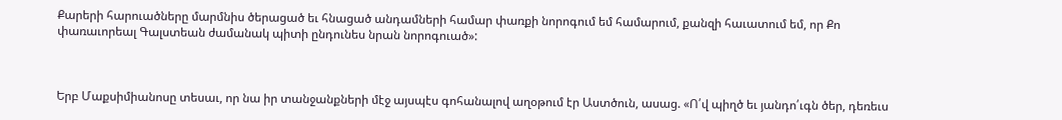Քարերի հարուածները մարմնիս ծերացած եւ հնացած անդամների համար փառքի նորոգում եմ համարում, քանզի հաւատում եմ, որ Քո փառաւորեալ Գալստեան ժամանակ պիտի ընդունես նրան նորոգուած»:



Երբ Մաքսիմիանոսը տեսաւ, որ նա իր տանջանքների մէջ այսպէս գոհանալով աղօթում էր Աստծուն, ասաց. «Ո՛վ պիղծ եւ յանդո՛ւգն ծեր, դեռեւս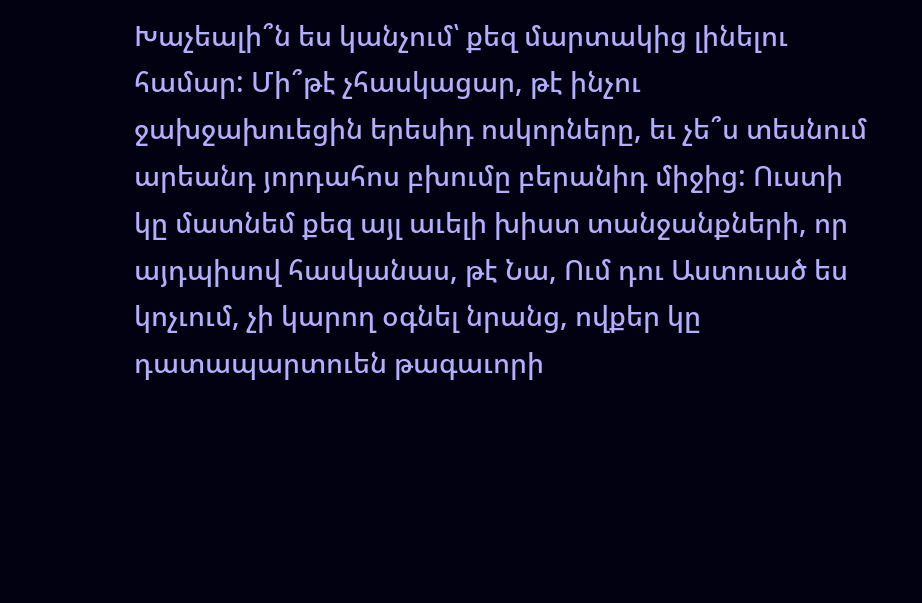Խաչեալի՞ն ես կանչում՝ քեզ մարտակից լինելու համար: Մի՞թէ չհասկացար, թէ ինչու ջախջախուեցին երեսիդ ոսկորները, եւ չե՞ս տեսնում արեանդ յորդահոս բխումը բերանիդ միջից: Ուստի կը մատնեմ քեզ այլ աւելի խիստ տանջանքների, որ այդպիսով հասկանաս, թէ Նա, Ում դու Աստուած ես կոչւում, չի կարող օգնել նրանց, ովքեր կը դատապարտուեն թագաւորի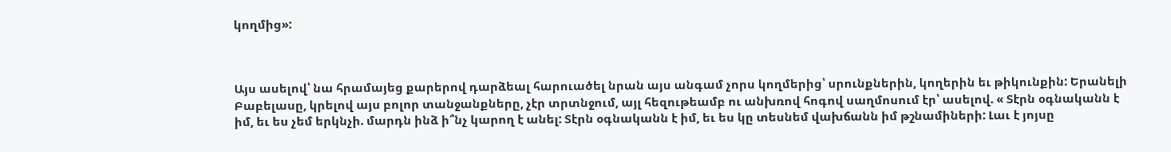կողմից»:



Այս ասելով՝ նա հրամայեց քարերով դարձեալ հարուածել նրան այս անգամ չորս կողմերից՝ սրունքներին, կողերին եւ թիկունքին: Երանելի Բաբելասը, կրելով այս բոլոր տանջանքները, չէր տրտնջում, այլ հեզութեամբ ու անխռով հոգով սաղմոսում էր՝ ասելով. « Տէրն օգնականն է իմ, եւ ես չեմ երկնչի. մարդն ինձ ի՞նչ կարող է անել: Տէրն օգնականն է իմ, եւ ես կը տեսնեմ վախճանն իմ թշնամիների: Լաւ է յոյսը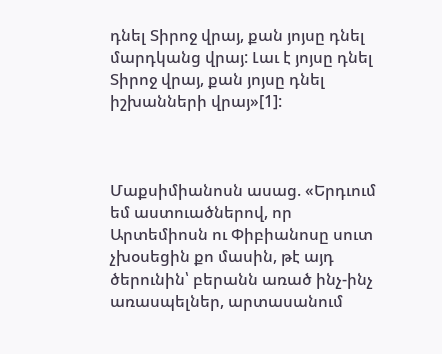դնել Տիրոջ վրայ, քան յոյսը դնել մարդկանց վրայ: Լաւ է յոյսը դնել Տիրոջ վրայ, քան յոյսը դնել իշխանների վրայ»[1]:



Մաքսիմիանոսն ասաց. «Երդւում եմ աստուածներով, որ Արտեմիոսն ու Փիբիանոսը սուտ չխօսեցին քո մասին, թէ այդ ծերունին՝ բերանն առած ինչ-ինչ առասպելներ, արտասանում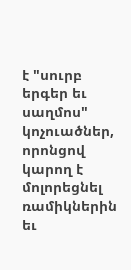է "սուրբ երգեր եւ սաղմոս" կոչուածներ, որոնցով կարող է մոլորեցնել ռամիկներին եւ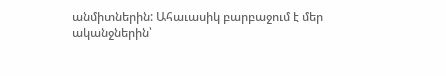անմիտներին: Ահաւասիկ բարբաջում է մեր ականջներին՝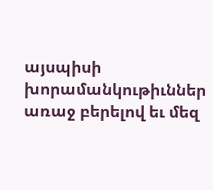այսպիսի խորամանկութիւններ առաջ բերելով եւ մեզ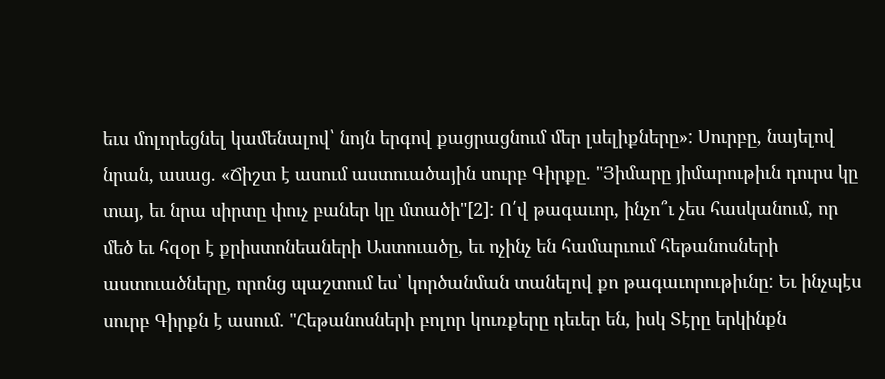եւս մոլորեցնել կամենալով՝ նոյն երգով քացրացնում մեր լսելիքները»: Սուրբը, նայելով նրան, ասաց. «Ճիշտ է ասում աստուածային սուրբ Գիրքը. "Յիմարը յիմարութիւն դուրս կը տայ, եւ նրա սիրտը փուչ բաներ կը մտածի"[2]: Ո՛վ թագաւոր, ինչո՞ւ չես հասկանում, որ մեծ եւ հզօր է քրիստոնեաների Աստուածը, եւ ոչինչ են համարւում հեթանոսների աստուածները, որոնց պաշտում ես՝ կործանման տանելով քո թագաւորութիւնը: Եւ ինչպէս սուրբ Գիրքն է ասում. "Հեթանոսների բոլոր կուռքերը դեւեր են, իսկ Տէրը երկինքն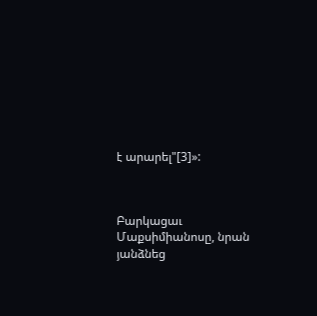է արարել"[3]»:



Բարկացաւ Մաքսիմիանոսը, նրան յանձնեց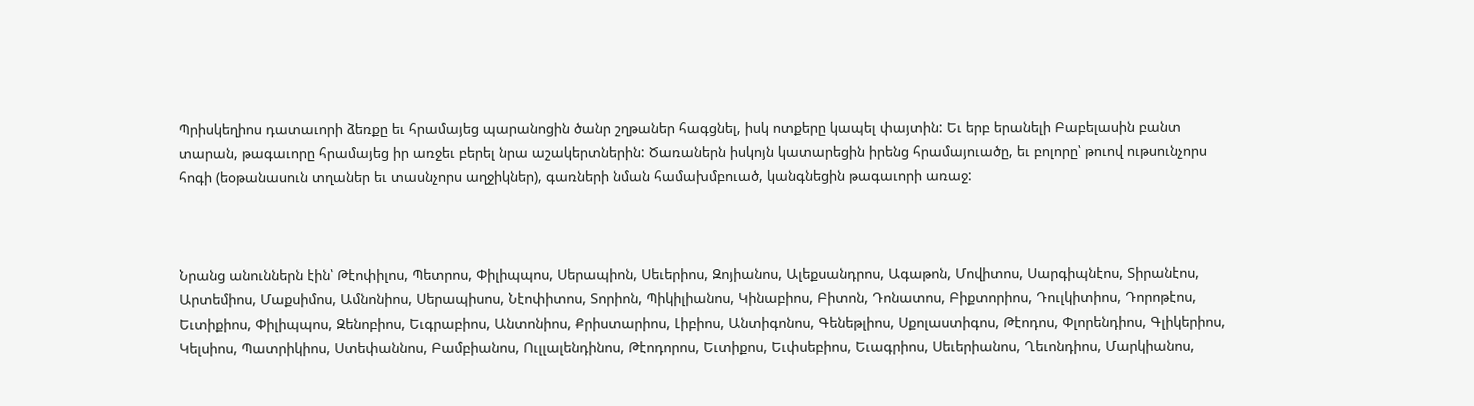Պրիսկեղիոս դատաւորի ձեռքը եւ հրամայեց պարանոցին ծանր շղթաներ հագցնել, իսկ ոտքերը կապել փայտին: Եւ երբ երանելի Բաբելասին բանտ տարան, թագաւորը հրամայեց իր առջեւ բերել նրա աշակերտներին: Ծառաներն իսկոյն կատարեցին իրենց հրամայուածը, եւ բոլորը՝ թուով ութսունչորս հոգի (եօթանասուն տղաներ եւ տասնչորս աղջիկներ), գառների նման համախմբուած, կանգնեցին թագաւորի առաջ:



Նրանց անուններն էին՝ Թէոփիլոս, Պետրոս, Փիլիպպոս, Սերապիոն, Սեւերիոս, Զոյիանոս, Ալեքսանդրոս, Ագաթոն, Մովիտոս, Սարգիպնէոս, Տիրանէոս, Արտեմիոս, Մաքսիմոս, Ամնոնիոս, Սերապիսոս, Նէոփիտոս, Տորիոն, Պիկիլիանոս, Կինաբիոս, Բիտոն, Դոնատոս, Բիքտորիոս, Դուլկիտիոս, Դորոթէոս, Եւտիքիոս, Փիլիպպոս, Զենոբիոս, Եւգրաբիոս, Անտոնիոս, Քրիստարիոս, Լիբիոս, Անտիգոնոս, Գենեթլիոս, Սքոլաստիգոս, Թէոդոս, Փլորենդիոս, Գլիկերիոս, Կելսիոս, Պատրիկիոս, Ստեփաննոս, Բամբիանոս, Ուլլալենդինոս, Թէոդորոս, Եւտիքոս, Եւփսեբիոս, Եւագրիոս, Սեւերիանոս, Ղեւոնդիոս, Մարկիանոս,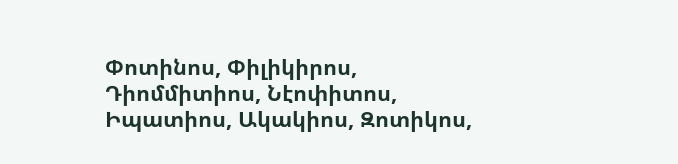Փոտինոս, Փիլիկիրոս, Դիոմմիտիոս, Նէոփիտոս, Իպատիոս, Ակակիոս, Զոտիկոս,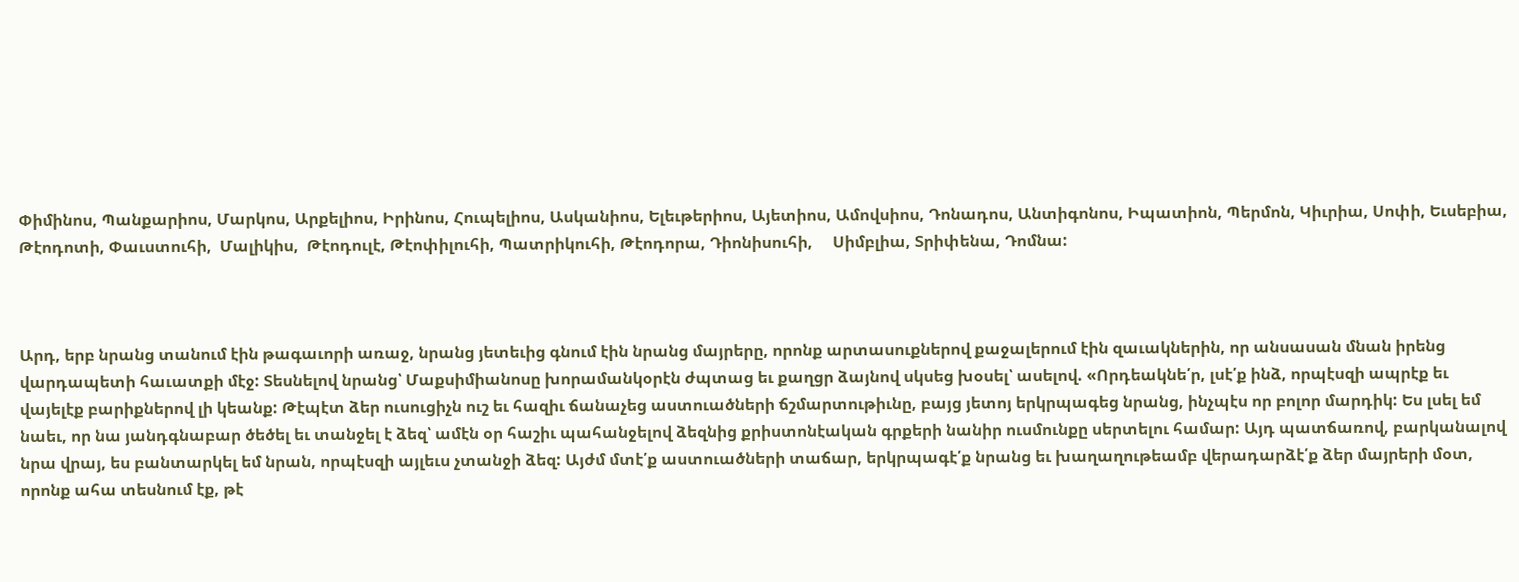Փիմինոս, Պանքարիոս, Մարկոս, Արքելիոս, Իրինոս, Հուպելիոս, Ասկանիոս, Ելեւթերիոս, Այետիոս, Ամովսիոս, Դոնադոս, Անտիգոնոս, Իպատիոն, Պերմոն, Կիւրիա, Սոփի, Եւսեբիա, Թէոդոտի, Փաւստուհի,  Մալիկիս,  Թէոդուլէ, Թէոփիլուհի, Պատրիկուհի, Թէոդորա, Դիոնիսուհի,     Սիմբլիա, Տրիփենա, Դոմնա:



Արդ, երբ նրանց տանում էին թագաւորի առաջ, նրանց յետեւից գնում էին նրանց մայրերը, որոնք արտասուքներով քաջալերում էին զաւակներին, որ անսասան մնան իրենց վարդապետի հաւատքի մէջ: Տեսնելով նրանց՝ Մաքսիմիանոսը խորամանկօրէն ժպտաց եւ քաղցր ձայնով սկսեց խօսել՝ ասելով. «Որդեակնե՛ր, լսէ՛ք ինձ, որպէսզի ապրէք եւ վայելէք բարիքներով լի կեանք: Թէպէտ ձեր ուսուցիչն ուշ եւ հազիւ ճանաչեց աստուածների ճշմարտութիւնը, բայց յետոյ երկրպագեց նրանց, ինչպէս որ բոլոր մարդիկ: Ես լսել եմ նաեւ, որ նա յանդգնաբար ծեծել եւ տանջել է ձեզ՝ ամէն օր հաշիւ պահանջելով ձեզնից քրիստոնէական գրքերի նանիր ուսմունքը սերտելու համար: Այդ պատճառով, բարկանալով նրա վրայ, ես բանտարկել եմ նրան, որպէսզի այլեւս չտանջի ձեզ: Այժմ մտէ՛ք աստուածների տաճար, երկրպագէ՛ք նրանց եւ խաղաղութեամբ վերադարձէ՛ք ձեր մայրերի մօտ, որոնք ահա տեսնում էք, թէ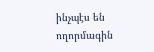ինչպէս են ողորմագին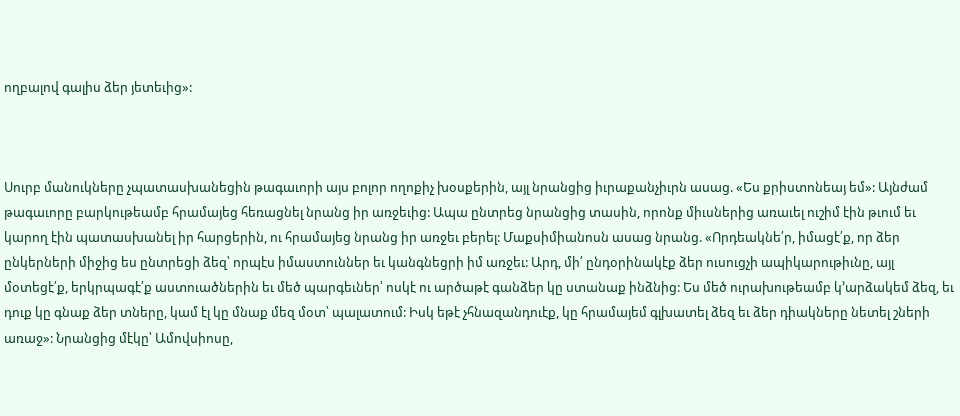ողբալով գալիս ձեր յետեւից»:



Սուրբ մանուկները չպատասխանեցին թագաւորի այս բոլոր ողոքիչ խօսքերին, այլ նրանցից իւրաքանչիւրն ասաց. «Ես քրիստոնեայ եմ»: Այնժամ թագաւորը բարկութեամբ հրամայեց հեռացնել նրանց իր առջեւից: Ապա ընտրեց նրանցից տասին, որոնք միւսներից առաւել ուշիմ էին թւում եւ կարող էին պատասխանել իր հարցերին, ու հրամայեց նրանց իր առջեւ բերել: Մաքսիմիանոսն ասաց նրանց. «Որդեակնե՛ր, իմացէ՛ք, որ ձեր ընկերների միջից ես ընտրեցի ձեզ՝ որպէս իմաստուններ եւ կանգնեցրի իմ առջեւ: Արդ, մի՛ ընդօրինակէք ձեր ուսուցչի ապիկարութիւնը, այլ մօտեցէ՛ք, երկրպագէ՛ք աստուածներին եւ մեծ պարգեւներ՝ ոսկէ ու արծաթէ գանձեր կը ստանաք ինձնից: Ես մեծ ուրախութեամբ կ՚արձակեմ ձեզ, եւ դուք կը գնաք ձեր տները, կամ էլ կը մնաք մեզ մօտ՝ պալատում: Իսկ եթէ չհնազանդուէք, կը հրամայեմ գլխատել ձեզ եւ ձեր դիակները նետել շների առաջ»: Նրանցից մէկը՝ Ամովսիոսը,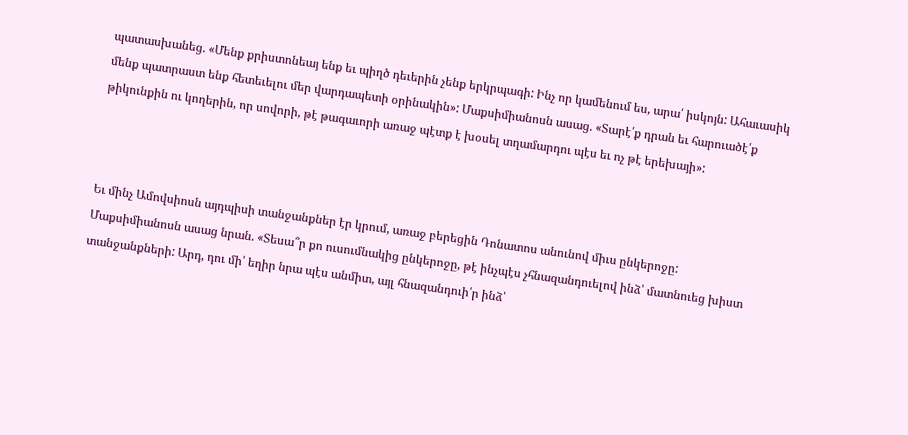պատասխանեց. «Մենք քրիստոնեայ ենք եւ պիղծ դեւերին չենք երկրպագի: Ինչ որ կամենում ես, արա՛ իսկոյն: Ահաւասիկ մենք պատրաստ ենք հետեւելու մեր վարդապետի օրինակին»: Մաքսիմիանոսն ասաց. «Տարէ՛ք դրան եւ հարուածէ՛ք թիկունքին ու կողերին, որ սովորի, թէ թագաւորի առաջ պէտք է խօսել տղամարդու պէս եւ ոչ թէ երեխայի»:



Եւ մինչ Ամովսիոսն այդպիսի տանջանքներ էր կրում, առաջ բերեցին Դոնատոս անունով միւս ընկերոջը: Մաքսիմիանոսն ասաց նրան. «Տեսա՞ր քո ուսումնակից ընկերոջը, թէ ինչպէս չհնազանդուելով ինձ՝ մատնուեց խիստ տանջանքների: Արդ, դու մի՛ եղիր նրա պէս անմիտ, այլ հնազանդուի՛ր ինձ՝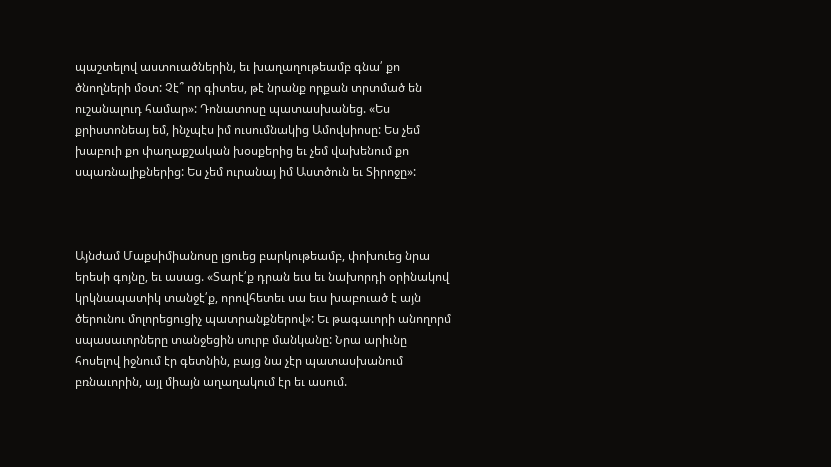պաշտելով աստուածներին, եւ խաղաղութեամբ գնա՛ քո ծնողների մօտ: Չէ՞ որ գիտես, թէ նրանք որքան տրտմած են ուշանալուդ համար»: Դոնատոսը պատասխանեց. «Ես քրիստոնեայ եմ, ինչպէս իմ ուսումնակից Ամովսիոսը: Ես չեմ խաբուի քո փաղաքշական խօսքերից եւ չեմ վախենում քո սպառնալիքներից: Ես չեմ ուրանայ իմ Աստծուն եւ Տիրոջը»:



Այնժամ Մաքսիմիանոսը լցուեց բարկութեամբ, փոխուեց նրա երեսի գոյնը, եւ ասաց. «Տարէ՛ք դրան եւս եւ նախորդի օրինակով կրկնապատիկ տանջէ՛ք, որովհետեւ սա եւս խաբուած է այն ծերունու մոլորեցուցիչ պատրանքներով»: Եւ թագաւորի անողորմ սպասաւորները տանջեցին սուրբ մանկանը: Նրա արիւնը հոսելով իջնում էր գետնին, բայց նա չէր պատասխանում բռնաւորին, այլ միայն աղաղակում էր եւ ասում.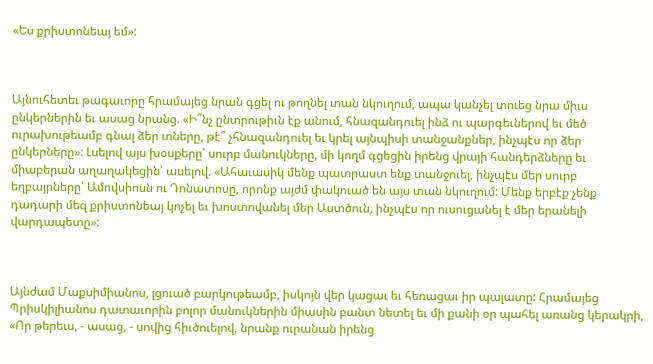«Ես քրիստոնեայ եմ»:



Այնուհետեւ թագաւորը հրամայեց նրան գցել ու թողնել տան նկուղում, ապա կանչել տուեց նրա միւս ընկերներին եւ ասաց նրանց. «Ի՞նչ ընտրութիւն էք անում, հնազանդուել ինձ ու պարգեւներով եւ մեծ ուրախութեամբ գնալ ձեր տները, թէ՞ չհնազանդուել եւ կրել այնպիսի տանջանքներ, ինչպէս որ ձեր ընկերները»: Լսելով այս խօսքերը՝ սուրբ մանուկները, մի կողմ գցեցին իրենց վրայի հանդերձները եւ միաբերան աղաղակեցին՝ ասելով. «Ահաւասիկ մենք պատրաստ ենք տանջուել, ինչպէս մեր սուրբ եղբայրները՝ Ամովսիոսն ու Դոնատոսը, որոնք այժմ փակուած են այս տան նկուղում: Մենք երբէք չենք դադարի մեզ քրիստոնեայ կոչել եւ խոստովանել մեր Աստծուն, ինչպէս որ ուսուցանել է մեր երանելի վարդապետը»:



Այնժամ Մաքսիմիանոս, լցուած բարկութեամբ, իսկոյն վեր կացաւ եւ հեռացաւ իր պալատը: Հրամայեց Պրիսկիլիանոս դատաւորին բոլոր մանուկներին միասին բանտ նետել եւ մի քանի օր պահել առանց կերակրի, «Որ թերեւս, - ասաց, - սովից հիւծուելով, նրանք ուրանան իրենց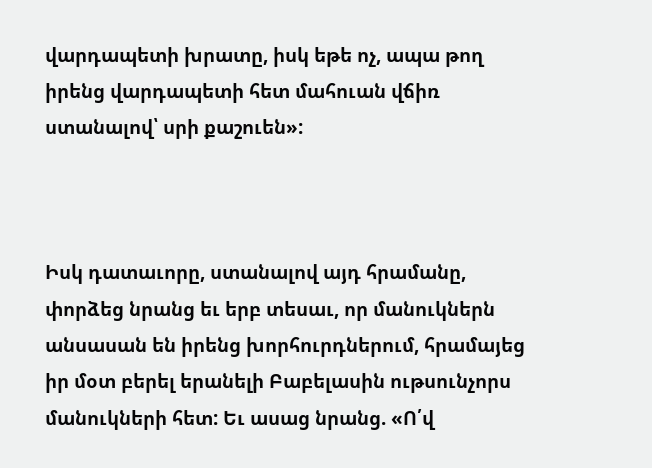վարդապետի խրատը, իսկ եթե ոչ, ապա թող իրենց վարդապետի հետ մահուան վճիռ ստանալով՝ սրի քաշուեն»:



Իսկ դատաւորը, ստանալով այդ հրամանը, փորձեց նրանց եւ երբ տեսաւ, որ մանուկներն անսասան են իրենց խորհուրդներում, հրամայեց իր մօտ բերել երանելի Բաբելասին ութսունչորս մանուկների հետ: Եւ ասաց նրանց. «Ո՛վ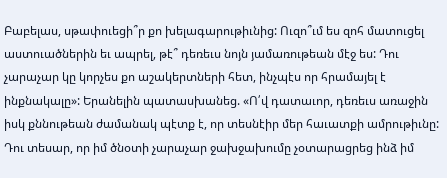Բաբելաս, սթափուեցի՞ր քո խելագարութիւնից: Ուզո՞ւմ ես զոհ մատուցել աստուածներին եւ ապրել, թէ՞ դեռեւս նոյն յամառութեան մէջ ես: Դու չարաչար կը կորչես քո աշակերտների հետ, ինչպէս որ հրամայել է ինքնակալը»: Երանելին պատասխանեց. «Ո՛վ դատաւոր, դեռեւս առաջին իսկ քննութեան ժամանակ պէտք է, որ տեսնէիր մեր հաւատքի ամրութիւնը: Դու տեսար, որ իմ ծնօտի չարաչար ջախջախումը չօտարացրեց ինձ իմ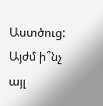Աստծուց: Այժմ ի՞նչ այլ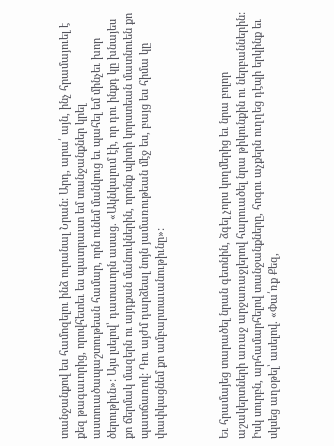տանջանքով ես համոզելու ինձ ուրանալ Նրան: Արդ, արա՛ այն, ինչ հրամայուել է քեզ թագաւորից, որովհետեւ ես պատրաստ եմ տանջանքներ կրել աստուածապաշտութեան համար, որն ունեմ մանկուց եւ պահել եմ մինչեւ խոր ծերութիւն»: Այս լսելով՝ դատաւորն ասաց. «Ակնկալում էի, որ դու ինքդ կը խնայես քո ճերմակ մազերն ու այդքան մանուկներին, որոնք պիտի կորստեան մատնուեն քո պատճառով: Դու այժմ դարձեալ նոյն յամառութեան մէջ ես, բայց ես հիմա կը փափկացնեմ քո ամբարտաւանութիւնը»:



Եւ հրամայեց տարածել նրան գետնին, ձգել չորս կողմերից եւ նրա բոլոր աշակերտների առաջ արջառաջլերով հարուածել նրա թիկունքին ու ներբաններին: Իսկ սուրբն, արհամարհելով տանջանքները, հոգու աչքերն ուղղեց դէպի երկինք եւ սկսեց աղօթել՝ ասելով. «Փա՛ռք Քեզ,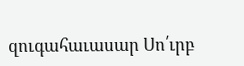զուգահաւասար Սո՛ւրբ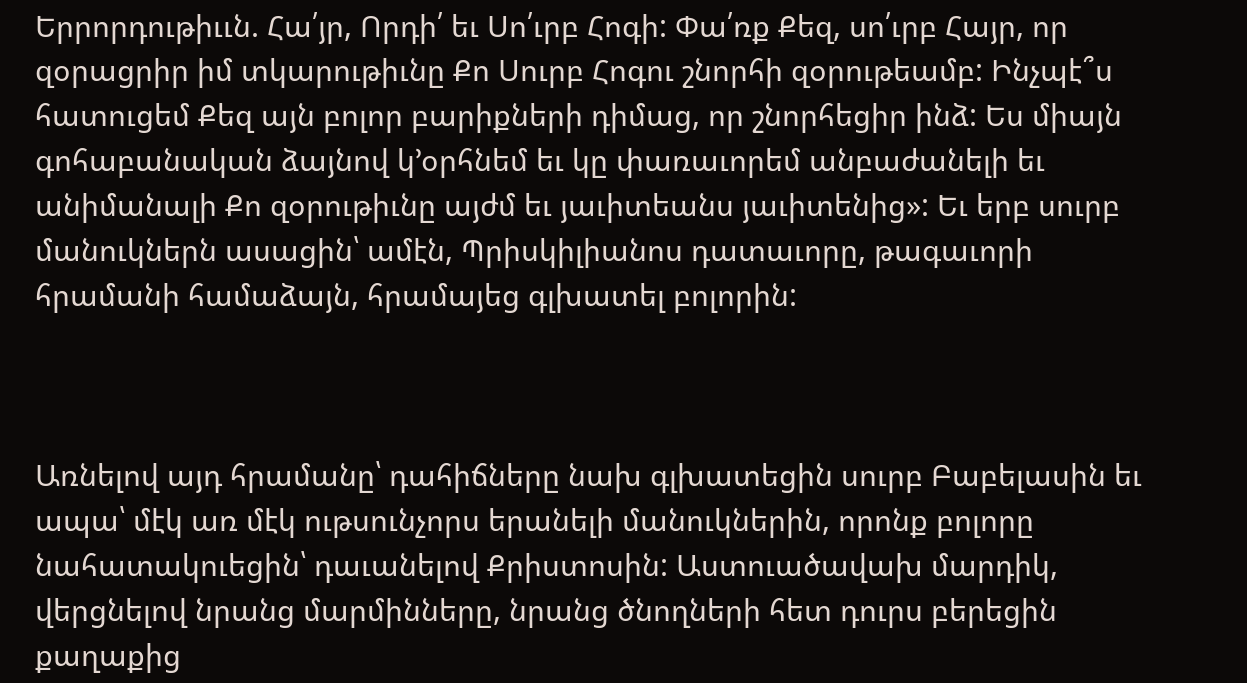Երրորդութիււն. Հա՛յր, Որդի՛ եւ Սո՛ւրբ Հոգի: Փա՛ռք Քեզ, սո՛ւրբ Հայր, որ զօրացրիր իմ տկարութիւնը Քո Սուրբ Հոգու շնորհի զօրութեամբ: Ինչպէ՞ս հատուցեմ Քեզ այն բոլոր բարիքների դիմաց, որ շնորհեցիր ինձ: Ես միայն գոհաբանական ձայնով կ՚օրհնեմ եւ կը փառաւորեմ անբաժանելի եւ անիմանալի Քո զօրութիւնը այժմ եւ յաւիտեանս յաւիտենից»: Եւ երբ սուրբ մանուկներն ասացին՝ ամէն, Պրիսկիլիանոս դատաւորը, թագաւորի հրամանի համաձայն, հրամայեց գլխատել բոլորին:



Առնելով այդ հրամանը՝ դահիճները նախ գլխատեցին սուրբ Բաբելասին եւ ապա՝ մէկ առ մէկ ութսունչորս երանելի մանուկներին, որոնք բոլորը նահատակուեցին՝ դաւանելով Քրիստոսին: Աստուածավախ մարդիկ, վերցնելով նրանց մարմինները, նրանց ծնողների հետ դուրս բերեցին քաղաքից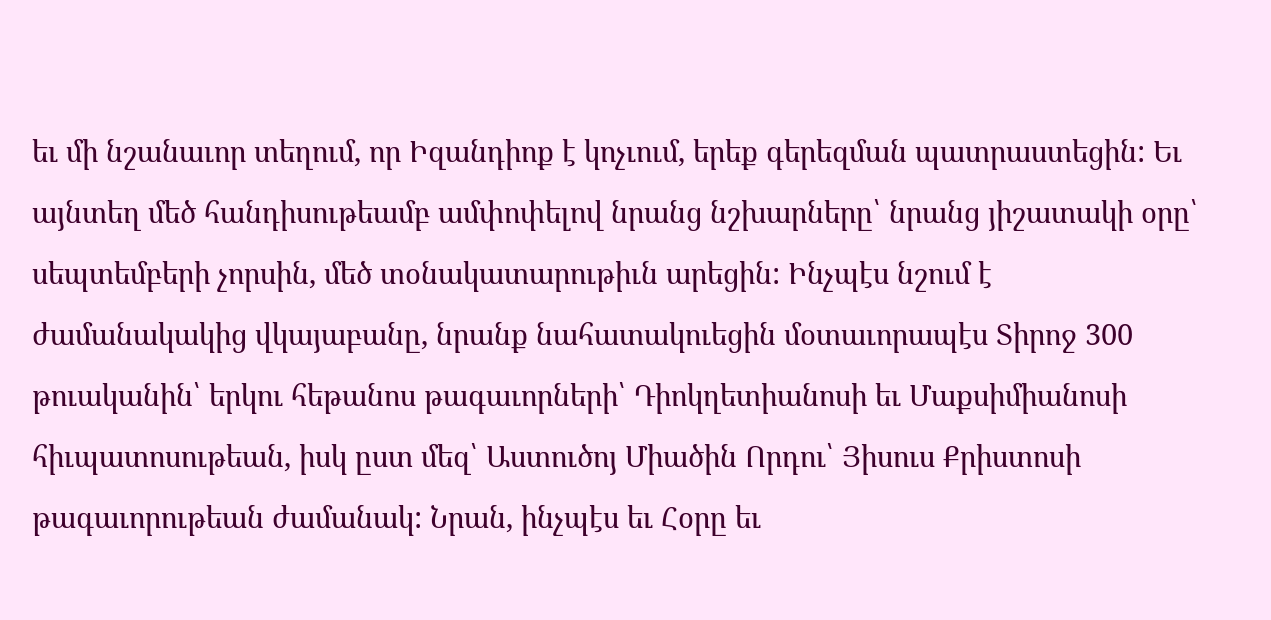եւ մի նշանաւոր տեղում, որ Իզանդիոք է կոչւում, երեք գերեզման պատրաստեցին: Եւ այնտեղ մեծ հանդիսութեամբ ամփոփելով նրանց նշխարները՝ նրանց յիշատակի օրը՝ սեպտեմբերի չորսին, մեծ տօնակատարութիւն արեցին: Ինչպէս նշում է ժամանակակից վկայաբանը, նրանք նահատակուեցին մօտաւորապէս Տիրոջ 300 թուականին՝ երկու հեթանոս թագաւորների՝ Դիոկղետիանոսի եւ Մաքսիմիանոսի հիւպատոսութեան, իսկ ըստ մեզ՝ Աստուծոյ Միածին Որդու՝ Յիսուս Քրիստոսի թագաւորութեան ժամանակ: Նրան, ինչպէս եւ Հօրը եւ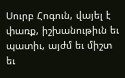Սուրբ Հոգուն, վայել է փառք, իշխանութիւն եւ պատիւ, այժմ եւ միշտ եւ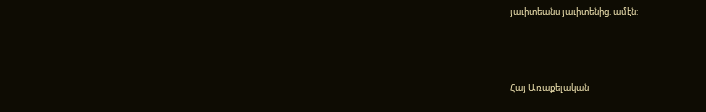յաւիտեանս յաւիտենից. ամէն:



Հայ Առաքելական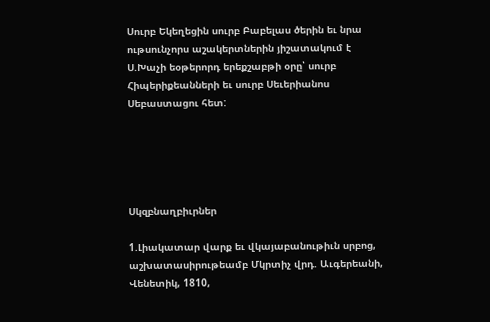Սուրբ Եկեղեցին սուրբ Բաբելաս ծերին եւ նրա ութսունչորս աշակերտներին յիշատակում է Ս.Խաչի եօթերորդ երեքշաբթի օրը՝ սուրբ Հիպերիքեանների եւ սուրբ Սեւերիանոս Սեբաստացու հետ:





Սկզբնաղբիւրներ

1.Լիակատար վարք եւ վկայաբանութիւն սրբոց, աշխատասիրութեամբ Մկրտիչ վրդ. Աւգերեանի, Վենետիկ, 1810,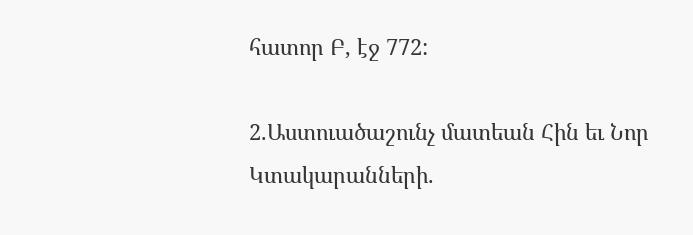հատոր Բ, էջ 772:

2.Աստուածաշունչ մատեան Հին եւ Նոր Կտակարանների.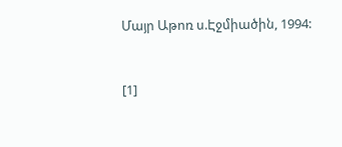Մայր Աթոռ ս.Էջմիածին, 1994:



[1]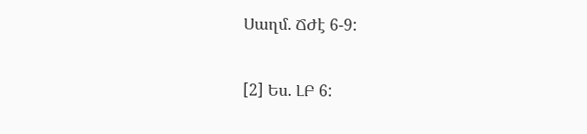Սաղմ. ՃԺէ 6-9:

[2] Ես. ԼԲ 6: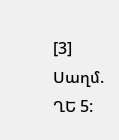[3] Սաղմ. ՂԵ 5: